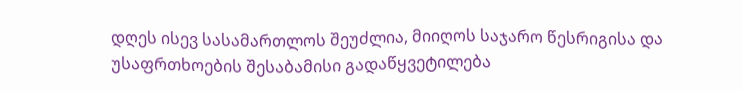დღეს ისევ სასამართლოს შეუძლია, მიიღოს საჯარო წესრიგისა და უსაფრთხოების შესაბამისი გადაწყვეტილება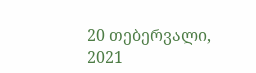20 თებერვალი, 2021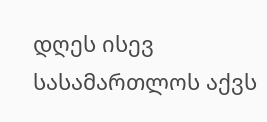დღეს ისევ სასამართლოს აქვს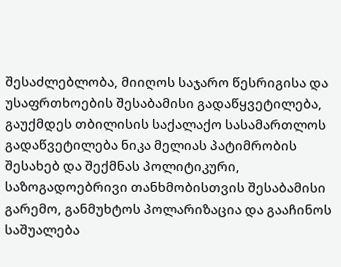შესაძლებლობა, მიიღოს საჯარო წესრიგისა და უსაფრთხოების შესაბამისი გადაწყვეტილება, გაუქმდეს თბილისის საქალაქო სასამართლოს გადაწვეტილება ნიკა მელიას პატიმრობის შესახებ და შექმნას პოლიტიკური, საზოგადოებრივი თანხმობისთვის შესაბამისი გარემო, განმუხტოს პოლარიზაცია და გააჩინოს საშუალება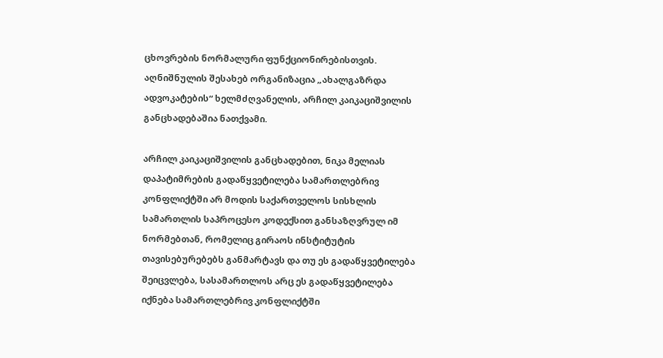ცხოვრების ნორმალური ფუნქციონირებისთვის. აღნიშნულის შესახებ ორგანიზაცია „ახალგაზრდა ადვოკატების“ ხელმძღვანელის, არჩილ კაიკაციშვილის განცხადებაშია ნათქვამი.

არჩილ კაიკაციშვილის განცხადებით, ნიკა მელიას დაპატიმრების გადაწყვეტილება სამართლებრივ კონფლიქტში არ მოდის საქართველოს სისხლის სამართლის საპროცესო კოდექსით განსაზღვრულ იმ ნორმებთან, რომელიც გირაოს ინსტიტუტის თავისებურებებს განმარტავს და თუ ეს გადაწყვეტილება შეიცვლება, სასამართლოს არც ეს გადაწყვეტილება იქნება სამართლებრივ კონფლიქტში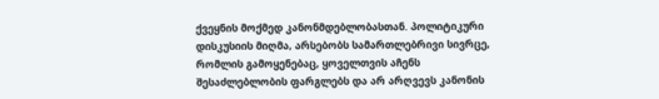ქვეყნის მოქმედ კანონმდებლობასთან. პოლიტიკური დისკუსიის მიღმა, არსებობს სამართლებრივი სივრცე, რომლის გამოყენებაც, ყოველთვის აჩენს შესაძლებლობის ფარგლებს და არ არღვევს კანონის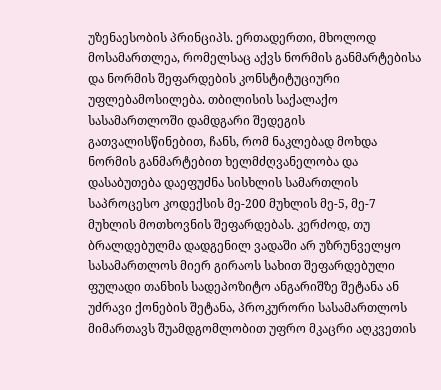უზენაესობის პრინციპს. ერთადერთი, მხოლოდ მოსამართლეა, რომელსაც აქვს ნორმის განმარტებისა და ნორმის შეფარდების კონსტიტუციური უფლებამოსილება. თბილისის საქალაქო სასამართლოში დამდგარი შედეგის გათვალისწინებით, ჩანს, რომ ნაკლებად მოხდა ნორმის განმარტებით ხელმძღვანელობა და დასაბუთება დაეფუძნა სისხლის სამართლის საპროცესო კოდექსის მე-200 მუხლის მე-5, მე-7 მუხლის მოთხოვნის შეფარდებას. კერძოდ, თუ ბრალდებულმა დადგენილ ვადაში არ უზრუნველყო სასამართლოს მიერ გირაოს სახით შეფარდებული ფულადი თანხის სადეპოზიტო ანგარიშზე შეტანა ან უძრავი ქონების შეტანა, პროკურორი სასამართლოს მიმართავს შუამდგომლობით უფრო მკაცრი აღკვეთის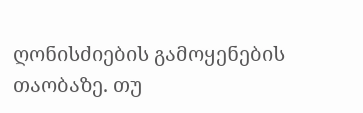ღონისძიების გამოყენების თაობაზე. თუ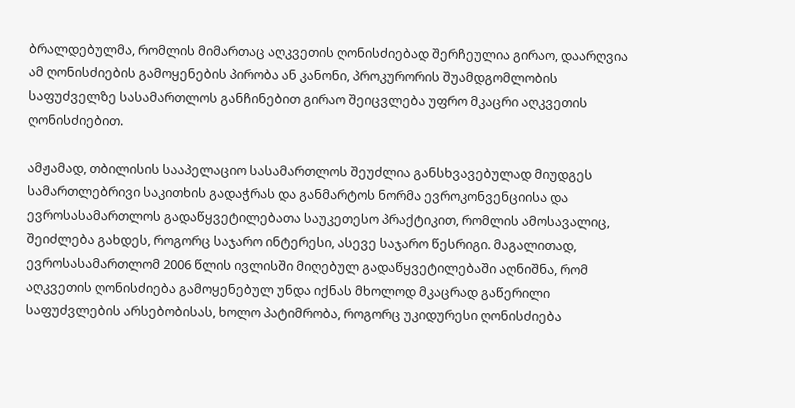ბრალდებულმა, რომლის მიმართაც აღკვეთის ღონისძიებად შერჩეულია გირაო, დაარღვია ამ ღონისძიების გამოყენების პირობა ან კანონი, პროკურორის შუამდგომლობის საფუძველზე სასამართლოს განჩინებით გირაო შეიცვლება უფრო მკაცრი აღკვეთის ღონისძიებით.

ამჟამად, თბილისის სააპელაციო სასამართლოს შეუძლია განსხვავებულად მიუდგეს სამართლებრივი საკითხის გადაჭრას და განმარტოს ნორმა ევროკონვენციისა და ევროსასამართლოს გადაწყვეტილებათა საუკეთესო პრაქტიკით, რომლის ამოსავალიც, შეიძლება გახდეს, როგორც საჯარო ინტერესი, ასევე საჯარო წესრიგი. მაგალითად, ევროსასამართლომ 2006 წლის ივლისში მიღებულ გადაწყვეტილებაში აღნიშნა, რომ აღკვეთის ღონისძიება გამოყენებულ უნდა იქნას მხოლოდ მკაცრად გაწერილი საფუძვლების არსებობისას, ხოლო პატიმრობა, როგორც უკიდურესი ღონისძიება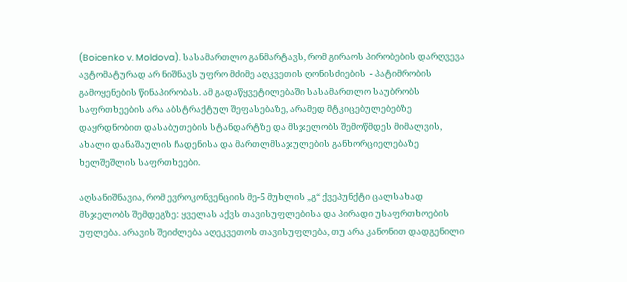(Boicenko v. Moldova). სასამართლო განმარტავს, რომ გირაოს პირობების დარღვევა ავტომატურად არ ნიშნავს უფრო მძიმე აღკვეთის ღონისძიების  - პატიმრობის გამოყენების წინაპირობას. ამ გადაწყვეტილებაში სასამართლო საუბრობს საფრთხეების არა აბსტრაქტულ შეფასებაზე, არამედ მტკიცებულებებზე დაყრდნობით დასაბუთების სტანდარტზე და მსჯელობს შემოწმდეს მიმალვის, ახალი დანაშაულის ჩადენისა და მართლმსაჯულების განხორციელებაზე ხელშეშლის საფრთხეები.

აღსანიშნავია, რომ ევროკონვენციის მე-5 მუხლის „გ“ ქვეპუნქტი ცალსახად მსჯელობს შემდეგზე: ყველას აქვს თავისუფლებისა და პირადი უსაფრთხოების უფლება. არავის შეიძლება აღეკვეთოს თავისუფლება, თუ არა კანონით დადგენილი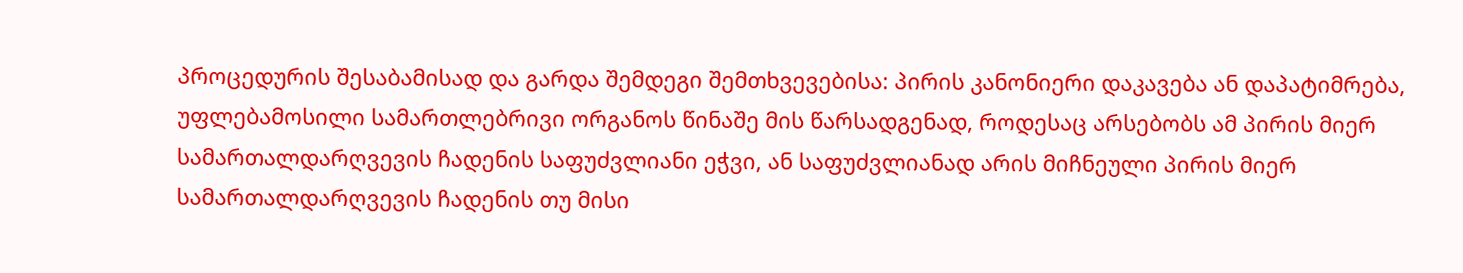პროცედურის შესაბამისად და გარდა შემდეგი შემთხვევებისა: პირის კანონიერი დაკავება ან დაპატიმრება, უფლებამოსილი სამართლებრივი ორგანოს წინაშე მის წარსადგენად, როდესაც არსებობს ამ პირის მიერ სამართალდარღვევის ჩადენის საფუძვლიანი ეჭვი, ან საფუძვლიანად არის მიჩნეული პირის მიერ სამართალდარღვევის ჩადენის თუ მისი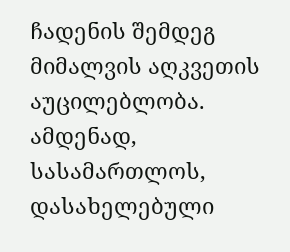ჩადენის შემდეგ მიმალვის აღკვეთის აუცილებლობა. ამდენად, სასამართლოს, დასახელებული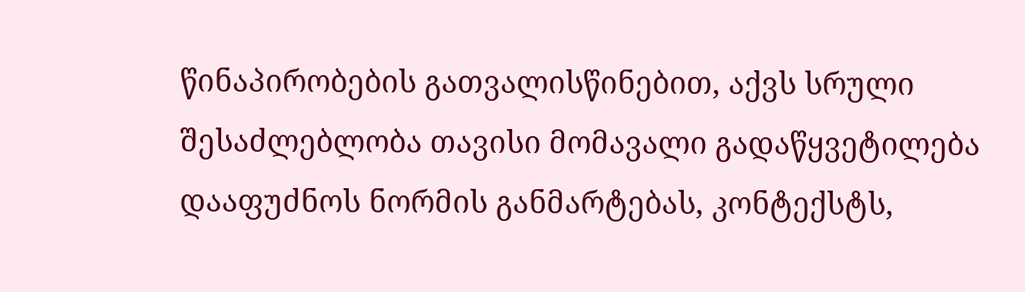წინაპირობების გათვალისწინებით, აქვს სრული შესაძლებლობა თავისი მომავალი გადაწყვეტილება დააფუძნოს ნორმის განმარტებას, კონტექსტს,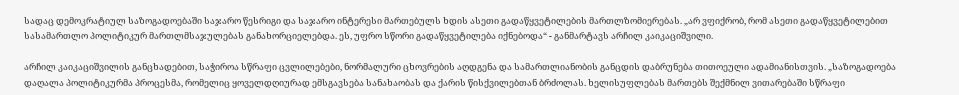სადაც დემოკრატიულ საზოგადოებაში საჯარო წესრიგი და საჯარო ინტერესი მართებულს ხდის ასეთი გადაწყვეტილების მართლზომიერებას. „არ ვფიქრობ, რომ ასეთი გადაწყვეტილებით სასამართლო პოლიტიკურ მართლმსაჯულებას განახორციელებდა. ეს, უფრო სწორი გადაწყვეტილება იქნებოდა“ - განმარტავს არჩილ კაიკაციშვილი.

არჩილ კაიკაციშვილის განცხადებით, საჭიროა სწრაფი ცვლილებები, ნორმალური ცხოვრების აღდგენა და სამართლიანობის განცდის დაბრუნება თითოეული ადამიანისთვის. „საზოგადოება დაღალა პოლიტიკურმა პროცესმა, რომელიც ყოველდღიურად ემსგავსება სანახაობას და ქარის წისქვილებთან ბრძოლას. ხელისუფლებას მართებს შექმნილ ვითარებაში სწრაფი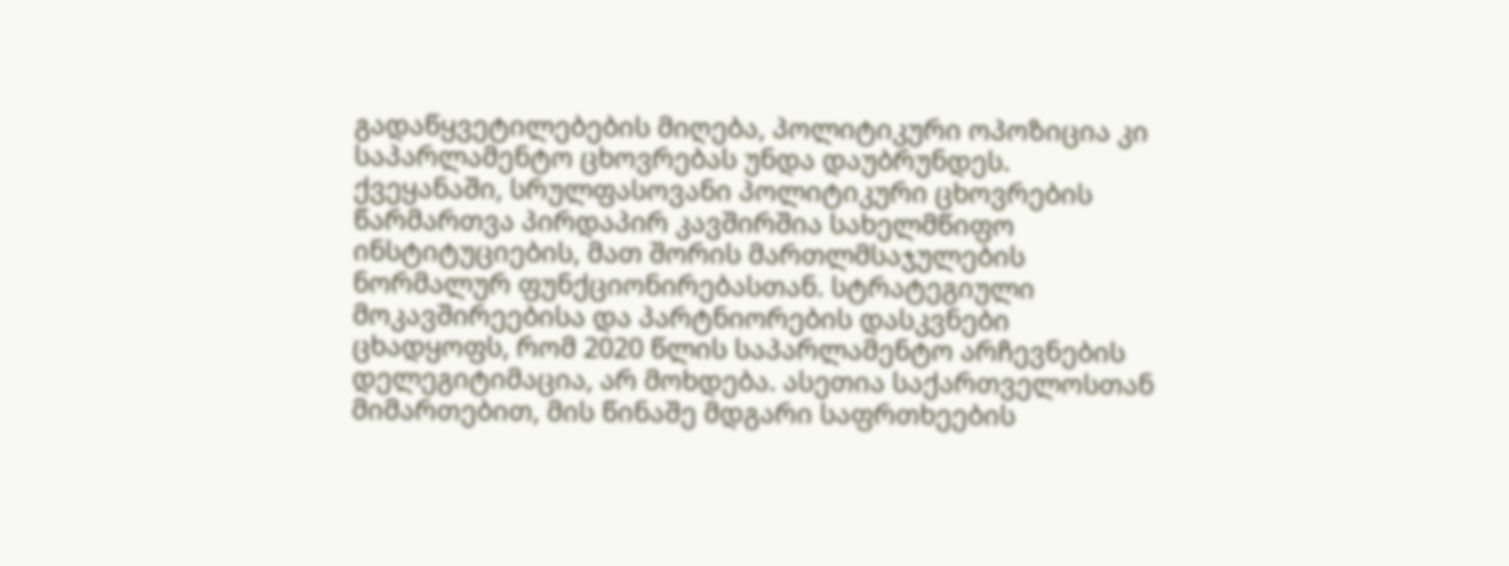გადაწყვეტილებების მიღება, პოლიტიკური ოპოზიცია კი საპარლამენტო ცხოვრებას უნდა დაუბრუნდეს. ქვეყანაში, სრულფასოვანი პოლიტიკური ცხოვრების წარმართვა პირდაპირ კავშირშია სახელმწიფო ინსტიტუციების, მათ შორის მართლმსაჯულების ნორმალურ ფუნქციონირებასთან. სტრატეგიული მოკავშირეებისა და პარტნიორების დასკვნები ცხადყოფს, რომ 2020 წლის საპარლამენტო არჩევნების დელეგიტიმაცია, არ მოხდება. ასეთია საქართველოსთან მიმართებით, მის წინაშე მდგარი საფრთხეების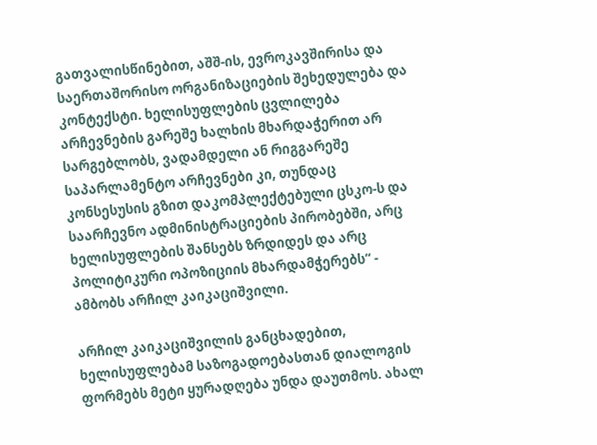გათვალისწინებით, აშშ-ის, ევროკავშირისა და საერთაშორისო ორგანიზაციების შეხედულება და კონტექსტი. ხელისუფლების ცვლილება არჩევნების გარეშე ხალხის მხარდაჭერით არ სარგებლობს, ვადამდელი ან რიგგარეშე საპარლამენტო არჩევნები კი, თუნდაც კონსესუსის გზით დაკომპლექტებული ცსკო-ს და საარჩევნო ადმინისტრაციების პირობებში, არც ხელისუფლების შანსებს ზრდიდეს და არც პოლიტიკური ოპოზიციის მხარდამჭერებს“ - ამბობს არჩილ კაიკაციშვილი.

არჩილ კაიკაციშვილის განცხადებით, ხელისუფლებამ საზოგადოებასთან დიალოგის ფორმებს მეტი ყურადღება უნდა დაუთმოს. ახალ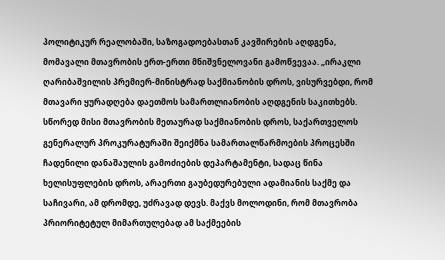პოლიტიკურ რეალობაში, საზოგადოებასთან კავშირების აღდგენა, მომავალი მთავრობის ერთ-ერთი მნიშვნელოვანი გამოწვევაა. „ირაკლი ღარიბაშვილის პრემიერ-მინისტრად საქმიანობის დროს, ვისურვებდი, რომ მთავარი ყურადღება დაეთმოს სამართლიანობის აღდგენის საკითხებს. სწორედ მისი მთავრობის მეთაურად საქმიანობის დროს, საქართველოს გენერალურ პროკურატურაში შეიქმნა სამართალწარმოების პროცესში ჩადენილი დანაშაულის გამოძიების დეპარტამენტი, სადაც წინა ხელისუფლების დროს, არაერთი გაუბედურებული ადამიანის საქმე და საჩივარი, ამ დრომდე, უძრავად დევს. მაქვს მოლოდინი, რომ მთავრობა პრიორიტეტულ მიმართულებად ამ საქმეების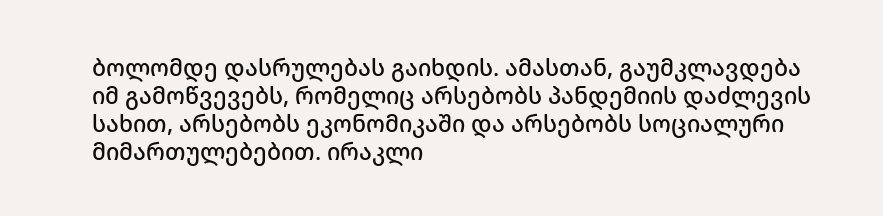ბოლომდე დასრულებას გაიხდის. ამასთან, გაუმკლავდება იმ გამოწვევებს, რომელიც არსებობს პანდემიის დაძლევის სახით, არსებობს ეკონომიკაში და არსებობს სოციალური მიმართულებებით. ირაკლი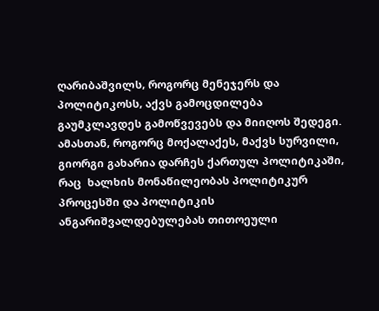ღარიბაშვილს, როგორც მენეჯერს და პოლიტიკოსს, აქვს გამოცდილება გაუმკლავდეს გამოწვევებს და მიიღოს შედეგი. ამასთან, როგორც მოქალაქეს, მაქვს სურვილი, გიორგი გახარია დარჩეს ქართულ პოლიტიკაში, რაც  ხალხის მონაწილეობას პოლიტიკურ პროცესში და პოლიტიკის ანგარიშვალდებულებას თითოეული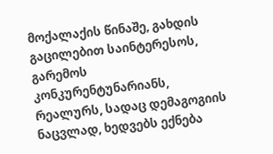მოქალაქის წინაშე, გახდის გაცილებით საინტერესოს, გარემოს კონკურენტუნარიანს, რეალურს, სადაც დემაგოგიის ნაცვლად, ხედვებს ექნება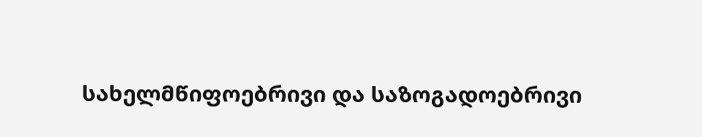სახელმწიფოებრივი და საზოგადოებრივი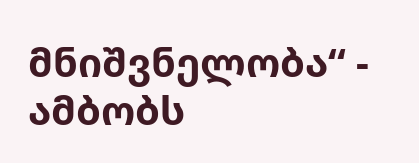მნიშვნელობა“ - ამბობს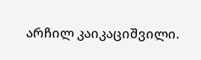არჩილ კაიკაციშვილი.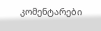კომენტარები